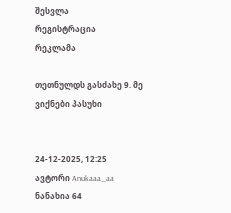შესვლა
რეგისტრაცია
რეკლამა

თეთნულდს გასძახე 9. მე ვიქნები პასუხი


24-12-2025, 12:25
ავტორი Anukaaa_aa
ნანახია 64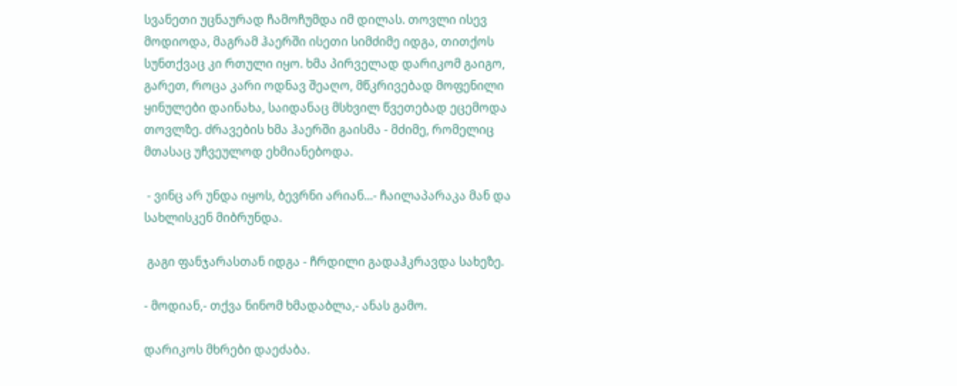სვანეთი უცნაურად ჩამოჩუმდა იმ დილას. თოვლი ისევ მოდიოდა, მაგრამ ჰაერში ისეთი სიმძიმე იდგა, თითქოს სუნთქვაც კი რთული იყო. ხმა პირველად დარიკომ გაიგო, გარეთ, როცა კარი ოდნავ შეაღო, მწკრივებად მოფენილი ყინულები დაინახა, საიდანაც მსხვილ წვეთებად ეცემოდა თოვლზე. ძრავების ხმა ჰაერში გაისმა - მძიმე, რომელიც მთასაც უჩვეულოდ ეხმიანებოდა.

 - ვინც არ უნდა იყოს, ბევრნი არიან...- ჩაილაპარაკა მან და სახლისკენ მიბრუნდა.

 გაგი ფანჯარასთან იდგა - ჩრდილი გადაჰკრავდა სახეზე.

- მოდიან,- თქვა ნინომ ხმადაბლა,- ანას გამო.

დარიკოს მხრები დაეძაბა.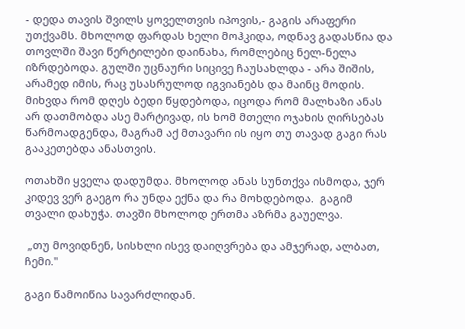- დედა თავის შვილს ყოველთვის იპოვის,- გაგის არაფერი უთქვამს. მხოლოდ ფარდას ხელი მოჰკიდა, ოდნავ გადასწია და თოვლში შავი წერტილები დაინახა, რომლებიც ნელ-ნელა იზრდებოდა. გულში უცნაური სიცივე ჩაუსახლდა - არა შიშის, არამედ იმის, რაც უსასრულოდ იგვიანებს და მაინც მოდის. მიხვდა რომ დღეს ბედი წყდებოდა, იცოდა რომ მალხაზი ანას არ დათმობდა ასე მარტივად, ის ხომ მთელი ოჯახის ღირსებას წარმოადგენდა, მაგრამ აქ მთავარი ის იყო თუ თავად გაგი რას გააკეთებდა ანასთვის.

ოთახში ყველა დადუმდა. მხოლოდ ანას სუნთქვა ისმოდა, ჯერ კიდევ ვერ გაეგო რა უნდა ექნა და რა მოხდებოდა.  გაგიმ თვალი დახუჭა. თავში მხოლოდ ერთმა აზრმა გაუელვა.

 „თუ მოვიდნენ, სისხლი ისევ დაიღვრება და ამჯერად, ალბათ, ჩემი."

გაგი წამოიწია სავარძლიდან.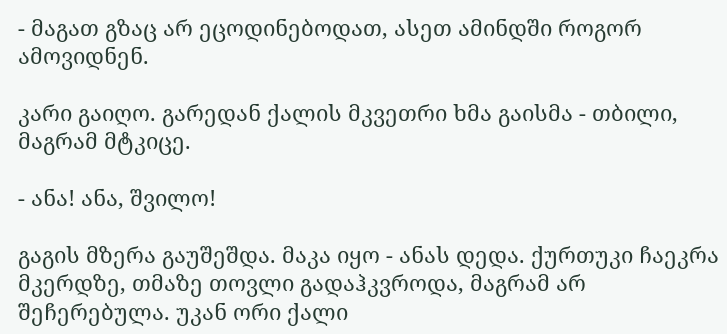- მაგათ გზაც არ ეცოდინებოდათ, ასეთ ამინდში როგორ ამოვიდნენ.

კარი გაიღო. გარედან ქალის მკვეთრი ხმა გაისმა - თბილი, მაგრამ მტკიცე.

- ანა! ანა, შვილო!

გაგის მზერა გაუშეშდა. მაკა იყო - ანას დედა. ქურთუკი ჩაეკრა მკერდზე, თმაზე თოვლი გადაჰკვროდა, მაგრამ არ შეჩერებულა. უკან ორი ქალი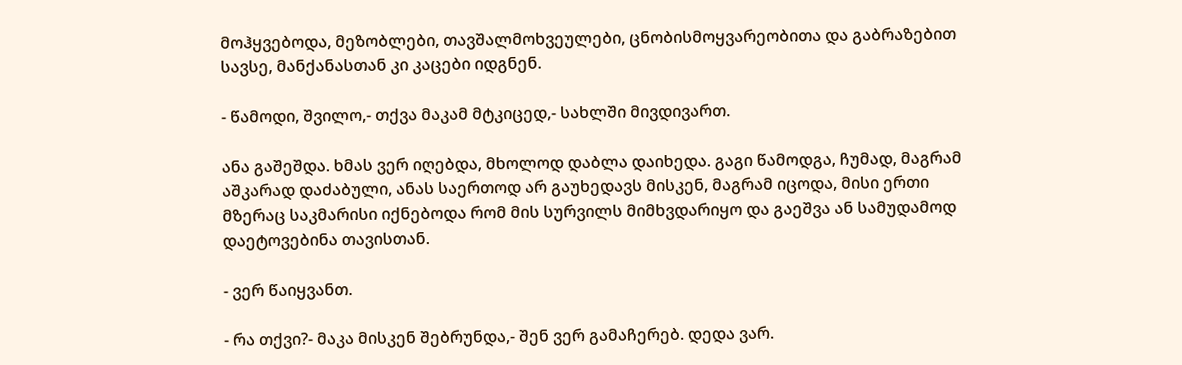მოჰყვებოდა, მეზობლები, თავშალმოხვეულები, ცნობისმოყვარეობითა და გაბრაზებით სავსე, მანქანასთან კი კაცები იდგნენ.

- წამოდი, შვილო,- თქვა მაკამ მტკიცედ,- სახლში მივდივართ.

ანა გაშეშდა. ხმას ვერ იღებდა, მხოლოდ დაბლა დაიხედა. გაგი წამოდგა, ჩუმად, მაგრამ აშკარად დაძაბული, ანას საერთოდ არ გაუხედავს მისკენ, მაგრამ იცოდა, მისი ერთი მზერაც საკმარისი იქნებოდა რომ მის სურვილს მიმხვდარიყო და გაეშვა ან სამუდამოდ დაეტოვებინა თავისთან.

- ვერ წაიყვანთ.

- რა თქვი?- მაკა მისკენ შებრუნდა,- შენ ვერ გამაჩერებ. დედა ვარ.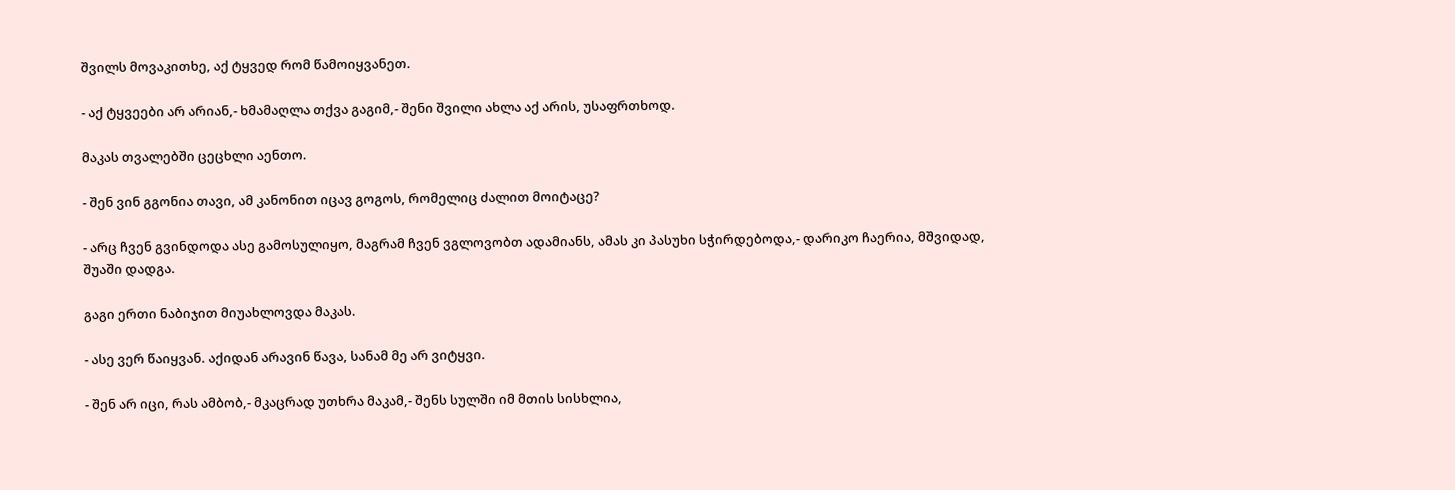შვილს მოვაკითხე, აქ ტყვედ რომ წამოიყვანეთ.

- აქ ტყვეები არ არიან,- ხმამაღლა თქვა გაგიმ,- შენი შვილი ახლა აქ არის, უსაფრთხოდ.

მაკას თვალებში ცეცხლი აენთო.

- შენ ვინ გგონია თავი, ამ კანონით იცავ გოგოს, რომელიც ძალით მოიტაცე?

- არც ჩვენ გვინდოდა ასე გამოსულიყო, მაგრამ ჩვენ ვგლოვობთ ადამიანს, ამას კი პასუხი სჭირდებოდა,- დარიკო ჩაერია, მშვიდად, შუაში დადგა.

გაგი ერთი ნაბიჯით მიუახლოვდა მაკას.

- ასე ვერ წაიყვან. აქიდან არავინ წავა, სანამ მე არ ვიტყვი.

- შენ არ იცი, რას ამბობ,- მკაცრად უთხრა მაკამ,- შენს სულში იმ მთის სისხლია,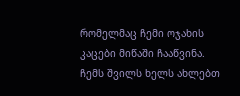რომელმაც ჩემი ოჯახის კაცები მიწაში ჩააწვინა. ჩემს შვილს ხელს ახლებთ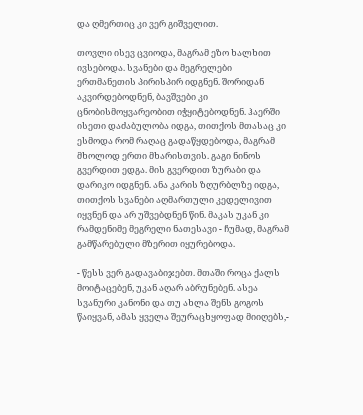და ღმერთიც კი ვერ გიშველით.

თოვლი ისევ ცვიოდა, მაგრამ ეზო ხალხით ივსებოდა. სვანები და მეგრელები ერთმანეთის პირისპირ იდგნენ. შორიდან აკვირდებოდნენ, ბავშვები კი ცნობისმოყვარეობით იჭყიტებოდნენ. ჰაერში ისეთი დაძაბულობა იდგა, თითქოს მთასაც კი ესმოდა რომ რაღაც გადაწყდებოდა, მაგრამ მხოლოდ ერთი მხარისთვის. გაგი ნინოს გვერდით ედგა. მის გვერდით ზურაბი და დარიკო იდგნენ. ანა კარის ზღურბლზე იდგა, თითქოს სვანები აღმართული კედელივით იყვნენ და არ უშვებდნენ წინ. მაკას უკან კი რამდენიმე მეგრელი ნათესავი - ჩუმად, მაგრამ გამწარებული მზერით იყურებოდა.

- წესს ვერ გადავაბიჯებთ. მთაში როცა ქალს მოიტაცებენ, უკან აღარ აბრუნებენ. ასეა სვანური კანონი და თუ ახლა შენს გოგოს წაიყვან, ამას ყველა შეურაცხყოფად მიიღებს,-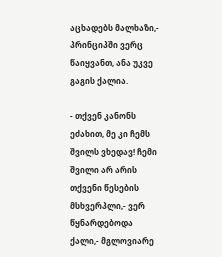აცხადებს მალხაზი,- პრინციპში ვერც წაიყვანთ, ანა უკვე გაგის ქალია.

- თქვენ კანონს ეძახით, მე კი ჩემს შვილს ვხედავ! ჩემი შვილი არ არის თქვენი წესების მსხვერპლი,- ვერ წყნარდებოდა ქალი,- მგლოვიარე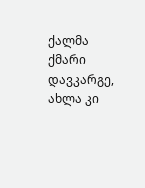ქალმა ქმარი დავკარგე, ახლა კი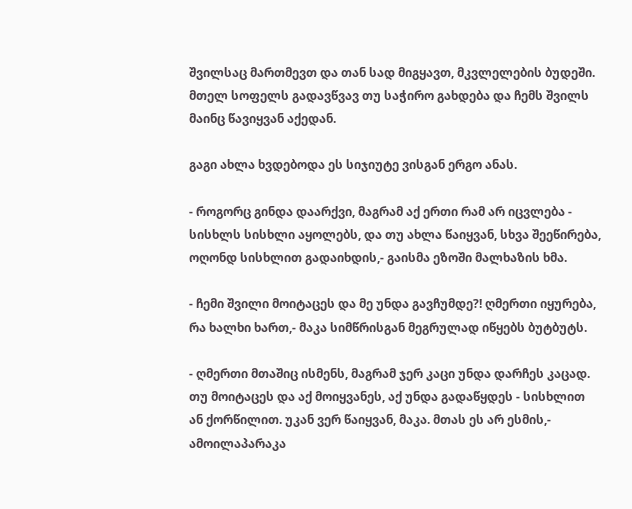შვილსაც მართმევთ და თან სად მიგყავთ, მკვლელების ბუდეში. მთელ სოფელს გადავწვავ თუ საჭირო გახდება და ჩემს შვილს მაინც წავიყვან აქედან.

გაგი ახლა ხვდებოდა ეს სიჯიუტე ვისგან ერგო ანას.

- როგორც გინდა დაარქვი, მაგრამ აქ ერთი რამ არ იცვლება - სისხლს სისხლი აყოლებს, და თუ ახლა წაიყვან, სხვა შეეწირება, ოღონდ სისხლით გადაიხდის,- გაისმა ეზოში მალხაზის ხმა.

- ჩემი შვილი მოიტაცეს და მე უნდა გავჩუმდე?! ღმერთი იყურება, რა ხალხი ხართ,- მაკა სიმწრისგან მეგრულად იწყებს ბუტბუტს.

- ღმერთი მთაშიც ისმენს, მაგრამ ჯერ კაცი უნდა დარჩეს კაცად. თუ მოიტაცეს და აქ მოიყვანეს, აქ უნდა გადაწყდეს - სისხლით ან ქორწილით. უკან ვერ წაიყვან, მაკა. მთას ეს არ ესმის,- ამოილაპარაკა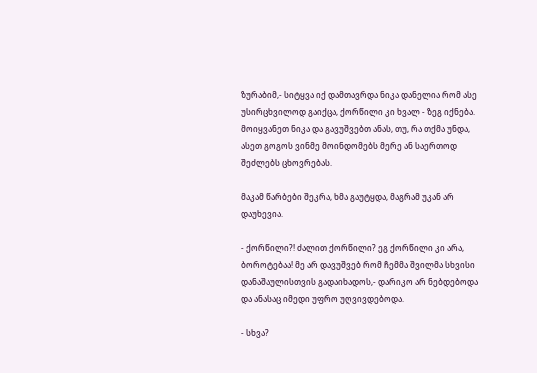ზურაბიმ,- სიტყვა იქ დამთავრდა ნიკა დანელია რომ ასე უსირცხვილოდ გაიქცა, ქორწილი კი ხვალ - ზეგ იქნება. მოიყვანეთ ნიკა და გავუშვებთ ანას, თუ, რა თქმა უნდა, ასეთ გოგოს ვინმე მოინდომებს მერე ან საერთოდ შეძლებს ცხოვრებას.

მაკამ წარბები შეკრა, ხმა გაუტყდა, მაგრამ უკან არ დაუხევია.

- ქორწილი?! ძალით ქორწილი? ეგ ქორწილი კი არა, ბოროტებაა! მე არ დავუშვებ რომ ჩემმა შვილმა სხვისი დანაშაულისთვის გადაიხადოს,- დარიკო არ ნებდებოდა და ანასაც იმედი უფრო უღვივდებოდა.

- სხვა?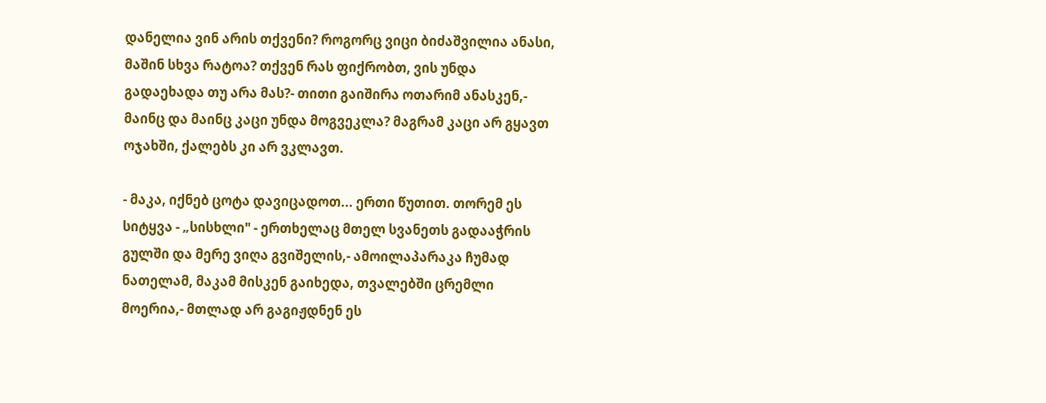დანელია ვინ არის თქვენი? როგორც ვიცი ბიძაშვილია ანასი, მაშინ სხვა რატოა? თქვენ რას ფიქრობთ, ვის უნდა გადაეხადა თუ არა მას?- თითი გაიშირა ოთარიმ ანასკენ,- მაინც და მაინც კაცი უნდა მოგვეკლა? მაგრამ კაცი არ გყავთ ოჯახში, ქალებს კი არ ვკლავთ.

- მაკა, იქნებ ცოტა დავიცადოთ... ერთი წუთით. თორემ ეს სიტყვა - „სისხლი" - ერთხელაც მთელ სვანეთს გადააჭრის გულში და მერე ვიღა გვიშელის,- ამოილაპარაკა ჩუმად ნათელამ, მაკამ მისკენ გაიხედა, თვალებში ცრემლი მოერია,- მთლად არ გაგიჟდნენ ეს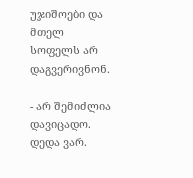უჯიშოები და მთელ სოფელს არ დაგვერივნონ.

- არ შემიძლია დავიცადო. დედა ვარ.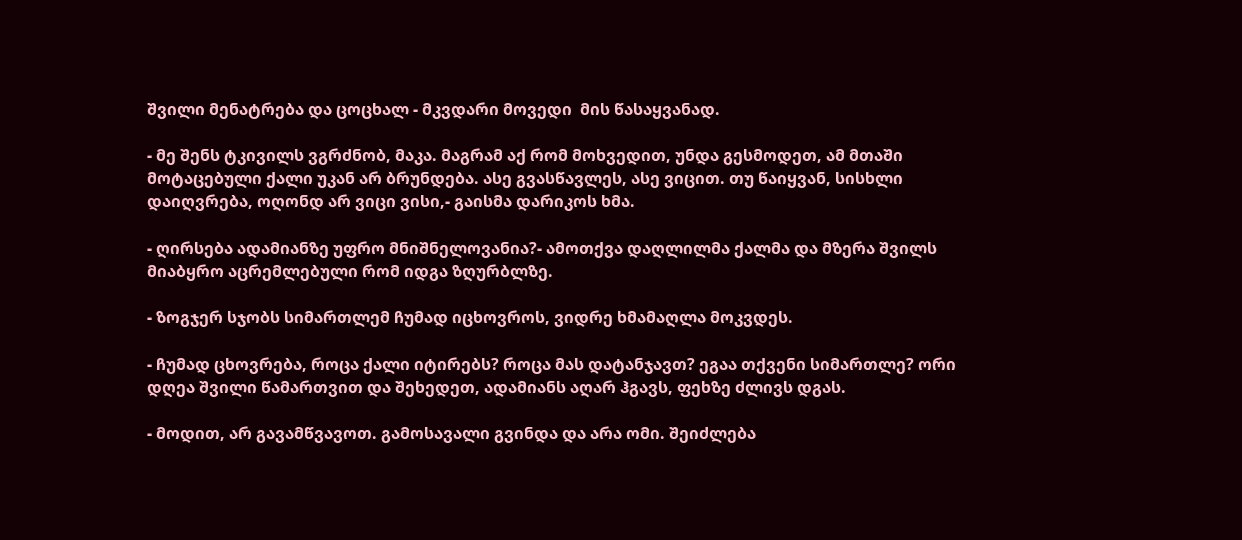შვილი მენატრება და ცოცხალ - მკვდარი მოვედი  მის წასაყვანად.

- მე შენს ტკივილს ვგრძნობ, მაკა. მაგრამ აქ რომ მოხვედით, უნდა გესმოდეთ, ამ მთაში მოტაცებული ქალი უკან არ ბრუნდება. ასე გვასწავლეს, ასე ვიცით. თუ წაიყვან, სისხლი დაიღვრება, ოღონდ არ ვიცი ვისი,- გაისმა დარიკოს ხმა.

- ღირსება ადამიანზე უფრო მნიშნელოვანია?- ამოთქვა დაღლილმა ქალმა და მზერა შვილს მიაბყრო აცრემლებული რომ იდგა ზღურბლზე.

- ზოგჯერ სჯობს სიმართლემ ჩუმად იცხოვროს, ვიდრე ხმამაღლა მოკვდეს.

- ჩუმად ცხოვრება, როცა ქალი იტირებს? როცა მას დატანჯავთ? ეგაა თქვენი სიმართლე? ორი დღეა შვილი წამართვით და შეხედეთ, ადამიანს აღარ ჰგავს, ფეხზე ძლივს დგას.

- მოდით, არ გავამწვავოთ. გამოსავალი გვინდა და არა ომი. შეიძლება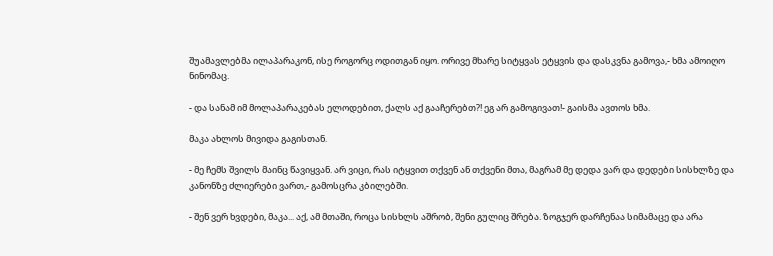შუამავლებმა ილაპარაკონ, ისე როგორც ოდითგან იყო. ორივე მხარე სიტყვას ეტყვის და დასკვნა გამოვა,- ხმა ამოიღო ნინომაც.

- და სანამ იმ მოლაპარაკებას ელოდებით, ქალს აქ გააჩერებთ?! ეგ არ გამოგივათ!- გაისმა ავთოს ხმა.

მაკა ახლოს მივიდა გაგისთან.

- მე ჩემს შვილს მაინც წავიყვან. არ ვიცი, რას იტყვით თქვენ ან თქვენი მთა, მაგრამ მე დედა ვარ და დედები სისხლზე და კანონზე ძლიერები ვართ,- გამოსცრა კბილებში.

- შენ ვერ ხვდები, მაკა... აქ, ამ მთაში, როცა სისხლს აშრობ, შენი გულიც შრება. ზოგჯერ დარჩენაა სიმამაცე და არა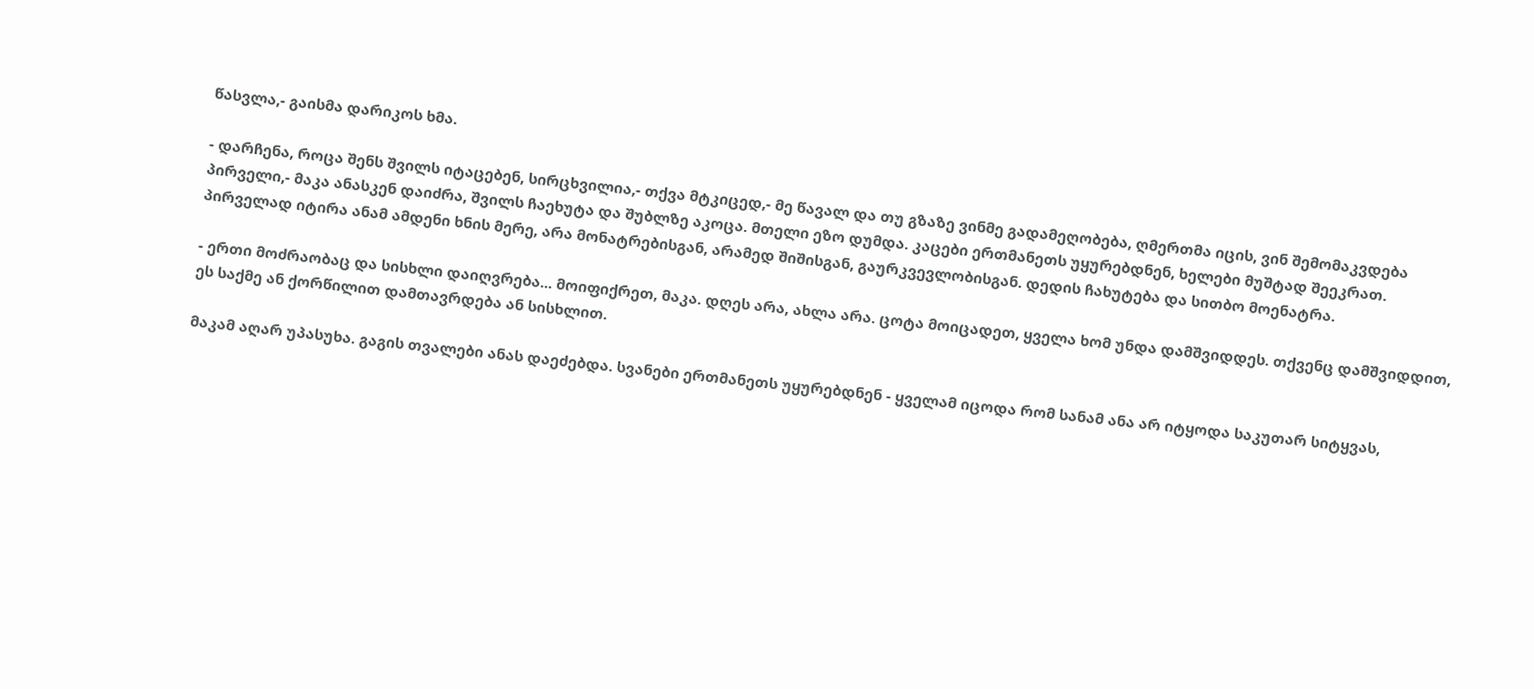წასვლა,- გაისმა დარიკოს ხმა.

- დარჩენა, როცა შენს შვილს იტაცებენ, სირცხვილია,- თქვა მტკიცედ,- მე წავალ და თუ გზაზე ვინმე გადამეღობება, ღმერთმა იცის, ვინ შემომაკვდება პირველი,- მაკა ანასკენ დაიძრა, შვილს ჩაეხუტა და შუბლზე აკოცა. მთელი ეზო დუმდა. კაცები ერთმანეთს უყურებდნენ, ხელები მუშტად შეეკრათ. პირველად იტირა ანამ ამდენი ხნის მერე, არა მონატრებისგან, არამედ შიშისგან, გაურკვევლობისგან. დედის ჩახუტება და სითბო მოენატრა.

- ერთი მოძრაობაც და სისხლი დაიღვრება... მოიფიქრეთ, მაკა. დღეს არა, ახლა არა. ცოტა მოიცადეთ, ყველა ხომ უნდა დამშვიდდეს. თქვენც დამშვიდდით, ეს საქმე ან ქორწილით დამთავრდება ან სისხლით.

მაკამ აღარ უპასუხა. გაგის თვალები ანას დაეძებდა. სვანები ერთმანეთს უყურებდნენ - ყველამ იცოდა რომ სანამ ანა არ იტყოდა საკუთარ სიტყვას,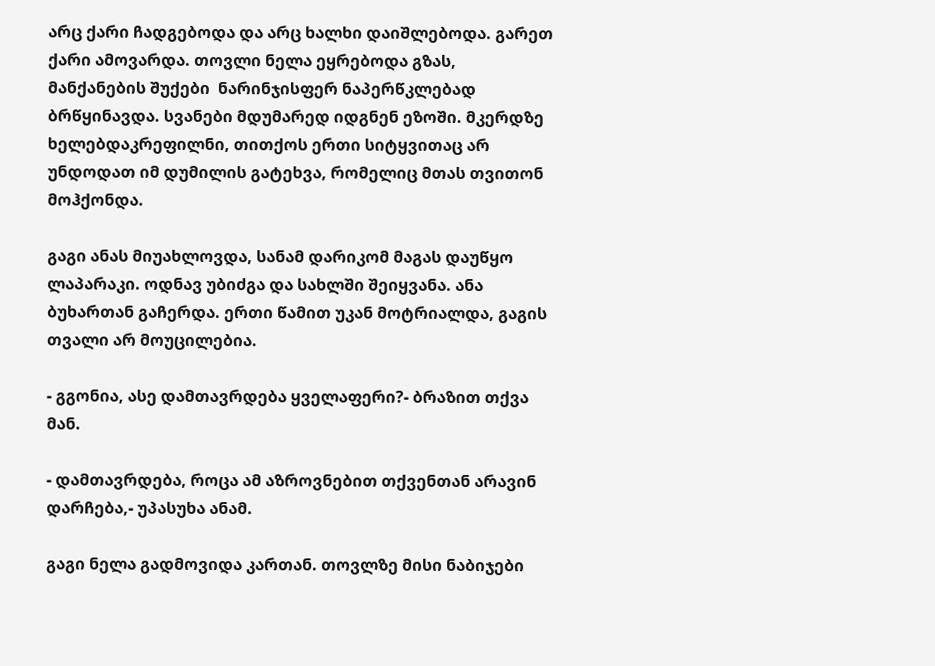არც ქარი ჩადგებოდა და არც ხალხი დაიშლებოდა. გარეთ ქარი ამოვარდა. თოვლი ნელა ეყრებოდა გზას, მანქანების შუქები  ნარინჯისფერ ნაპერწკლებად ბრწყინავდა. სვანები მდუმარედ იდგნენ ეზოში. მკერდზე ხელებდაკრეფილნი, თითქოს ერთი სიტყვითაც არ უნდოდათ იმ დუმილის გატეხვა, რომელიც მთას თვითონ მოჰქონდა.

გაგი ანას მიუახლოვდა, სანამ დარიკომ მაგას დაუწყო ლაპარაკი. ოდნავ უბიძგა და სახლში შეიყვანა. ანა ბუხართან გაჩერდა. ერთი წამით უკან მოტრიალდა, გაგის თვალი არ მოუცილებია.

- გგონია, ასე დამთავრდება ყველაფერი?- ბრაზით თქვა მან.

- დამთავრდება, როცა ამ აზროვნებით თქვენთან არავინ დარჩება,- უპასუხა ანამ.

გაგი ნელა გადმოვიდა კართან. თოვლზე მისი ნაბიჯები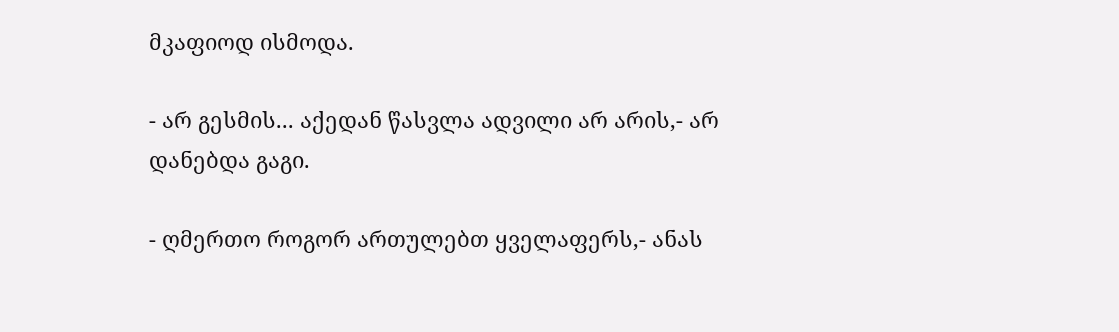მკაფიოდ ისმოდა.

- არ გესმის... აქედან წასვლა ადვილი არ არის,- არ დანებდა გაგი.

- ღმერთო როგორ ართულებთ ყველაფერს,- ანას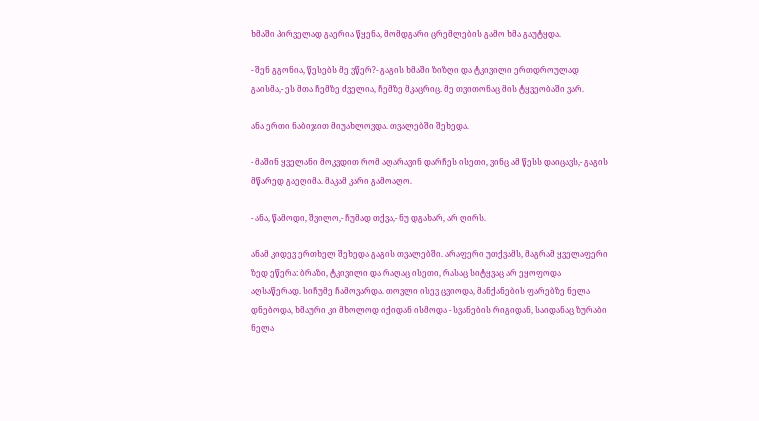ხმაში პირველად გაერია წყენა, მომდგარი ცრემლების გამო ხმა გაუტყდა.

- შენ გგონია, წესებს მე ვწერ?- გაგის ხმაში ზიზღი და ტკივილი ერთდროულად გაისმა,- ეს მთა ჩემზე ძველია, ჩემზე მკაცრიც. მე თვითონაც მის ტყვეობაში ვარ.

ანა ერთი ნაბიჯით მიუახლოვდა. თვალებში შეხედა.

- მაშინ ყველანი მოკვდით რომ აღარავინ დარჩეს ისეთი, ვინც ამ წესს დაიცავს,- გაგის  მწარედ გაეღიმა. მაკამ კარი გამოაღო.

- ანა, წამოდი, შვილო,- ჩუმად თქვა,- ნუ დგახარ, არ ღირს.

ანამ კიდევ ერთხელ შეხედა გაგის თვალებში. არაფერი უთქვამს, მაგრამ ყველაფერი ზედ ეწერა: ბრაზი, ტკივილი და რაღაც ისეთი, რასაც სიტყვაც არ ეყოფოდა აღსაწერად. სიჩუმე ჩამოვარდა. თოვლი ისევ ცვიოდა, მანქანების ფარებზე ნელა დნებოდა, ხმაური კი მხოლოდ იქიდან ისმოდა - სვანების რიგიდან, საიდანაც ზურაბი ნელა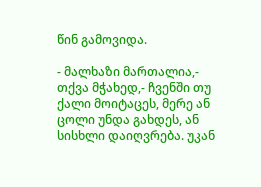წინ გამოვიდა.

- მალხაზი მართალია,- თქვა მჭახედ,- ჩვენში თუ ქალი მოიტაცეს, მერე ან ცოლი უნდა გახდეს, ან სისხლი დაიღვრება. უკან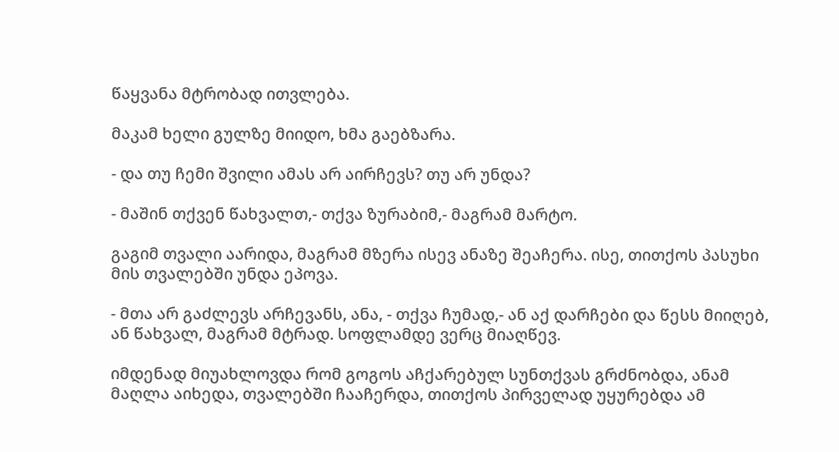წაყვანა მტრობად ითვლება.

მაკამ ხელი გულზე მიიდო, ხმა გაებზარა.

- და თუ ჩემი შვილი ამას არ აირჩევს? თუ არ უნდა?

- მაშინ თქვენ წახვალთ,- თქვა ზურაბიმ,- მაგრამ მარტო.

გაგიმ თვალი აარიდა, მაგრამ მზერა ისევ ანაზე შეაჩერა. ისე, თითქოს პასუხი მის თვალებში უნდა ეპოვა.

- მთა არ გაძლევს არჩევანს, ანა, - თქვა ჩუმად,- ან აქ დარჩები და წესს მიიღებ, ან წახვალ, მაგრამ მტრად. სოფლამდე ვერც მიაღწევ.

იმდენად მიუახლოვდა რომ გოგოს აჩქარებულ სუნთქვას გრძნობდა, ანამ მაღლა აიხედა, თვალებში ჩააჩერდა, თითქოს პირველად უყურებდა ამ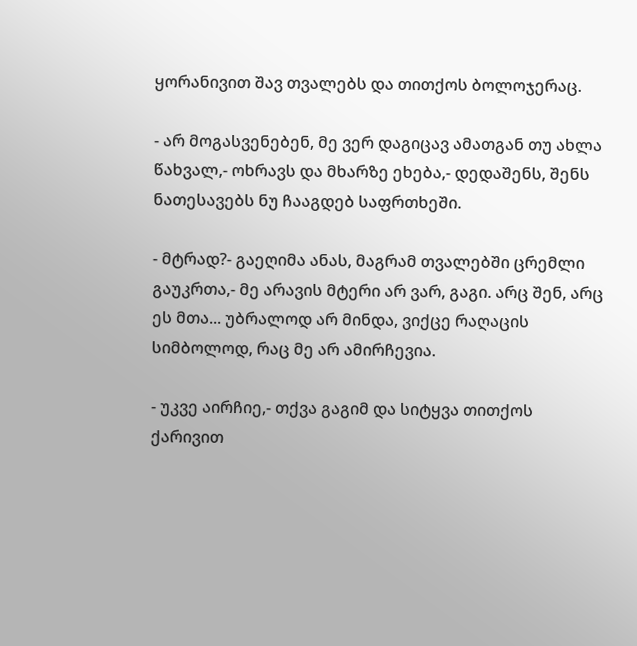ყორანივით შავ თვალებს და თითქოს ბოლოჯერაც.

- არ მოგასვენებენ, მე ვერ დაგიცავ ამათგან თუ ახლა წახვალ,- ოხრავს და მხარზე ეხება,- დედაშენს, შენს ნათესავებს ნუ ჩააგდებ საფრთხეში.

- მტრად?- გაეღიმა ანას, მაგრამ თვალებში ცრემლი გაუკრთა,- მე არავის მტერი არ ვარ, გაგი. არც შენ, არც ეს მთა... უბრალოდ არ მინდა, ვიქცე რაღაცის სიმბოლოდ, რაც მე არ ამირჩევია.

- უკვე აირჩიე,- თქვა გაგიმ და სიტყვა თითქოს ქარივით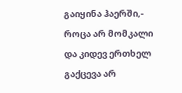გაიყინა ჰაერში,- როცა არ მომკალი და კიდევ ერთხელ გაქცევა არ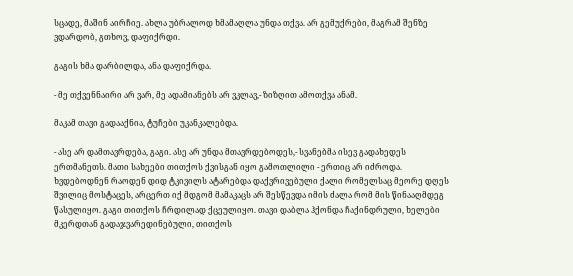სცადე, მაშინ აირჩიე. ახლა უბრალოდ ხმამაღლა უნდა თქვა. არ გემუქრები, მაგრამ შენზე ვდარდობ, გთხოვ, დაფიქრდი.

გაგის ხმა დარბილდა, ანა დაფიქრდა.

- მე თქვენნაირი არ ვარ, მე ადამიანებს არ ვკლავ,- ზიზღით ამოთქვა ანამ.

მაკამ თავი გადააქნია, ტუჩები უკანკალებდა.

- ასე არ დამთავრდება, გაგი. ასე არ უნდა მთავრდებოდეს,- სვანებმა ისევ გადახედეს ერთმანეთს. მათი სახეები თითქოს ქვისგან იყო გამოთლილი - ერთიც არ იძროდა. ხვდებოდნენ რაოდენ დიდ ტკივილს ატარებდა დაქვრივებული ქალი რომელსაც მეორე დღეს შვილიც მოსტაცეს, არცერთ იქ მდგომ მამაკაცს არ შესწევდა იმის ძალა რომ მის წინააღმდეგ წასულიყო. გაგი თითქოს ჩრდილად ქცეულიყო. თავი დაბლა ჰქონდა ჩაქინდრული, ხელები მკერდთან გადაჯვარედინებული, თითქოს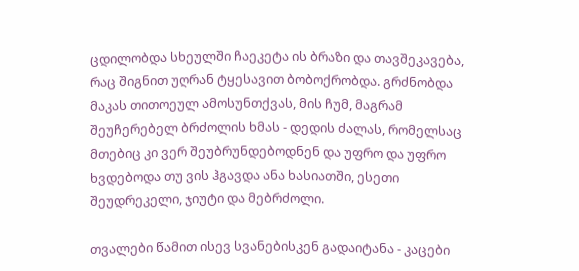ცდილობდა სხეულში ჩაეკეტა ის ბრაზი და თავშეკავება, რაც შიგნით უღრან ტყესავით ბობოქრობდა. გრძნობდა მაკას თითოეულ ამოსუნთქვას, მის ჩუმ, მაგრამ შეუჩერებელ ბრძოლის ხმას - დედის ძალას, რომელსაც მთებიც კი ვერ შეუბრუნდებოდნენ და უფრო და უფრო ხვდებოდა თუ ვის ჰგავდა ანა ხასიათში, ესეთი შეუდრეკელი, ჯიუტი და მებრძოლი.

თვალები წამით ისევ სვანებისკენ გადაიტანა - კაცები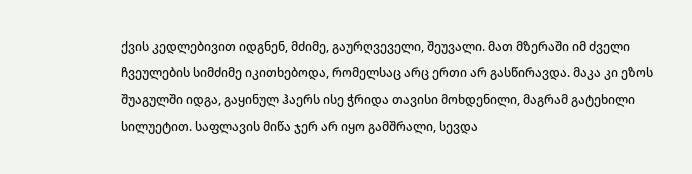ქვის კედლებივით იდგნენ, მძიმე, გაურღვეველი, შეუვალი. მათ მზერაში იმ ძველი ჩვეულების სიმძიმე იკითხებოდა, რომელსაც არც ერთი არ გასწირავდა. მაკა კი ეზოს შუაგულში იდგა, გაყინულ ჰაერს ისე ჭრიდა თავისი მოხდენილი, მაგრამ გატეხილი სილუეტით. საფლავის მიწა ჯერ არ იყო გამშრალი, სევდა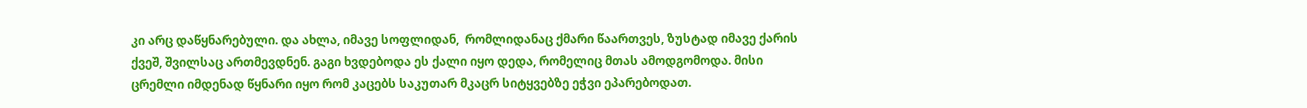კი არც დაწყნარებული. და ახლა, იმავე სოფლიდან,  რომლიდანაც ქმარი წაართვეს, ზუსტად იმავე ქარის ქვეშ, შვილსაც ართმევდნენ. გაგი ხვდებოდა ეს ქალი იყო დედა, რომელიც მთას ამოდგომოდა. მისი ცრემლი იმდენად წყნარი იყო რომ კაცებს საკუთარ მკაცრ სიტყვებზე ეჭვი ეპარებოდათ.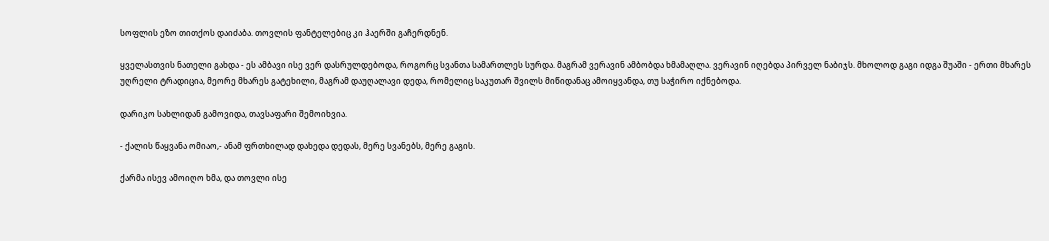სოფლის ეზო თითქოს დაიძაბა. თოვლის ფანტელებიც კი ჰაერში გაჩერდნენ.

ყველასთვის ნათელი გახდა - ეს ამბავი ისე ვერ დასრულდებოდა, როგორც სვანთა სამართლეს სურდა. მაგრამ ვერავინ ამბობდა ხმამაღლა. ვერავინ იღებდა პირველ ნაბიჯს. მხოლოდ გაგი იდგა შუაში - ერთი მხარეს უღრელი ტრადიცია, მეორე მხარეს გატეხილი, მაგრამ დაუღალავი დედა, რომელიც საკუთარ შვილს მიწიდანაც ამოიყვანდა, თუ საჭირო იქნებოდა.

დარიკო სახლიდან გამოვიდა, თავსაფარი შემოიხვია.

- ქალის წაყვანა ომიაო,- ანამ ფრთხილად დახედა დედას, მერე სვანებს, მერე გაგის.

ქარმა ისევ ამოიღო ხმა, და თოვლი ისე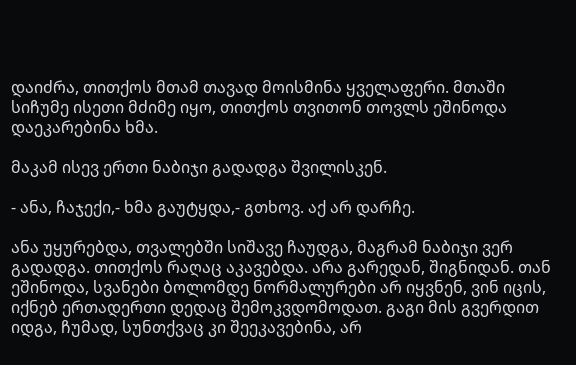დაიძრა, თითქოს მთამ თავად მოისმინა ყველაფერი. მთაში სიჩუმე ისეთი მძიმე იყო, თითქოს თვითონ თოვლს ეშინოდა დაეკარებინა ხმა.

მაკამ ისევ ერთი ნაბიჯი გადადგა შვილისკენ.

- ანა, ჩაჯექი,- ხმა გაუტყდა,- გთხოვ. აქ არ დარჩე.

ანა უყურებდა, თვალებში სიშავე ჩაუდგა, მაგრამ ნაბიჯი ვერ გადადგა. თითქოს რაღაც აკავებდა. არა გარედან, შიგნიდან. თან ეშინოდა, სვანები ბოლომდე ნორმალურები არ იყვნენ, ვინ იცის, იქნებ ერთადერთი დედაც შემოკვდომოდათ. გაგი მის გვერდით იდგა, ჩუმად, სუნთქვაც კი შეეკავებინა, არ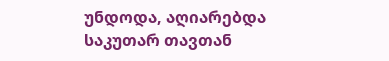უნდოდა, აღიარებდა საკუთარ თავთან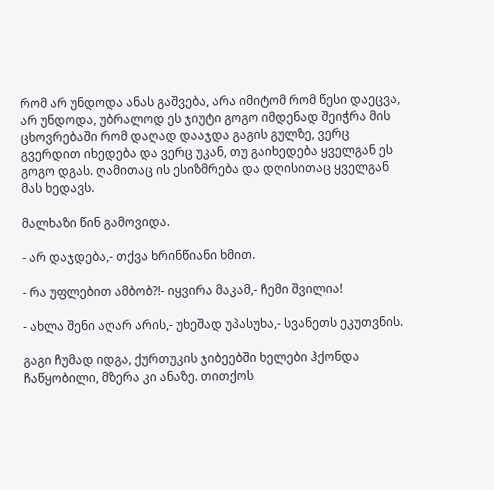რომ არ უნდოდა ანას გაშვება, არა იმიტომ რომ წესი დაეცვა, არ უნდოდა, უბრალოდ ეს ჯიუტი გოგო იმდენად შეიჭრა მის ცხოვრებაში რომ დაღად დააჯდა გაგის გულზე, ვერც გვერდით იხედება და ვერც უკან, თუ გაიხედება ყველგან ეს გოგო დგას. ღამითაც ის ესიზმრება და დღისითაც ყველგან მას ხედავს.

მალხაზი წინ გამოვიდა.

- არ დაჯდება,- თქვა ხრინწიანი ხმით.

- რა უფლებით ამბობ?!- იყვირა მაკამ,- ჩემი შვილია!

- ახლა შენი აღარ არის,- უხეშად უპასუხა,- სვანეთს ეკუთვნის.

გაგი ჩუმად იდგა, ქურთუკის ჯიბეებში ხელები ჰქონდა ჩაწყობილი, მზერა კი ანაზე. თითქოს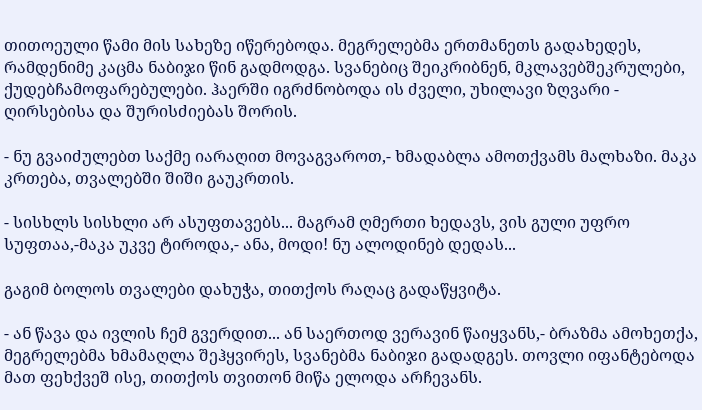თითოეული წამი მის სახეზე იწერებოდა. მეგრელებმა ერთმანეთს გადახედეს, რამდენიმე კაცმა ნაბიჯი წინ გადმოდგა. სვანებიც შეიკრიბნენ, მკლავებშეკრულები, ქუდებჩამოფარებულები. ჰაერში იგრძნობოდა ის ძველი, უხილავი ზღვარი - ღირსებისა და შურისძიებას შორის.

- ნუ გვაიძულებთ საქმე იარაღით მოვაგვაროთ,- ხმადაბლა ამოთქვამს მალხაზი. მაკა კრთება, თვალებში შიში გაუკრთის.

- სისხლს სისხლი არ ასუფთავებს... მაგრამ ღმერთი ხედავს, ვის გული უფრო სუფთაა,-მაკა უკვე ტიროდა,- ანა, მოდი! ნუ ალოდინებ დედას...

გაგიმ ბოლოს თვალები დახუჭა, თითქოს რაღაც გადაწყვიტა.

- ან წავა და ივლის ჩემ გვერდით... ან საერთოდ ვერავინ წაიყვანს,- ბრაზმა ამოხეთქა, მეგრელებმა ხმამაღლა შეჰყვირეს, სვანებმა ნაბიჯი გადადგეს. თოვლი იფანტებოდა მათ ფეხქვეშ ისე, თითქოს თვითონ მიწა ელოდა არჩევანს.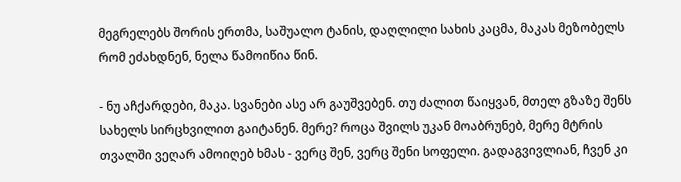მეგრელებს შორის ერთმა, საშუალო ტანის, დაღლილი სახის კაცმა, მაკას მეზობელს რომ ეძახდნენ, ნელა წამოიწია წინ.

- ნუ აჩქარდები, მაკა. სვანები ასე არ გაუშვებენ. თუ ძალით წაიყვან, მთელ გზაზე შენს სახელს სირცხვილით გაიტანენ. მერე? როცა შვილს უკან მოაბრუნებ, მერე მტრის თვალში ვეღარ ამოიღებ ხმას - ვერც შენ, ვერც შენი სოფელი. გადაგვივლიან, ჩვენ კი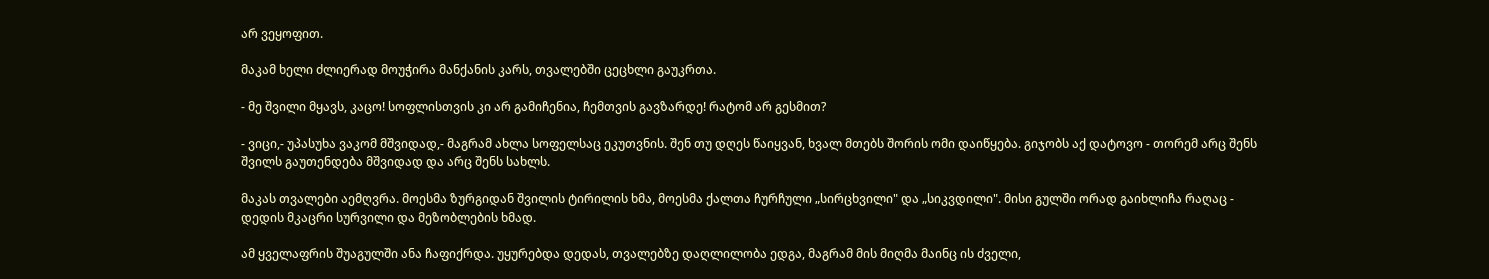არ ვეყოფით.

მაკამ ხელი ძლიერად მოუჭირა მანქანის კარს, თვალებში ცეცხლი გაუკრთა.

- მე შვილი მყავს, კაცო! სოფლისთვის კი არ გამიჩენია, ჩემთვის გავზარდე! რატომ არ გესმით?

- ვიცი,- უპასუხა ვაკომ მშვიდად,- მაგრამ ახლა სოფელსაც ეკუთვნის. შენ თუ დღეს წაიყვან, ხვალ მთებს შორის ომი დაიწყება. გიჯობს აქ დატოვო - თორემ არც შენს შვილს გაუთენდება მშვიდად და არც შენს სახლს.

მაკას თვალები აემღვრა. მოესმა ზურგიდან შვილის ტირილის ხმა, მოესმა ქალთა ჩურჩული „სირცხვილი" და „სიკვდილი". მისი გულში ორად გაიხლიჩა რაღაც - დედის მკაცრი სურვილი და მეზობლების ხმად.

ამ ყველაფრის შუაგულში ანა ჩაფიქრდა. უყურებდა დედას, თვალებზე დაღლილობა ედგა, მაგრამ მის მიღმა მაინც ის ძველი,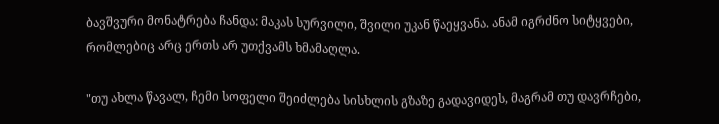ბავშვური მონატრება ჩანდა: მაკას სურვილი, შვილი უკან წაეყვანა. ანამ იგრძნო სიტყვები, რომლებიც არც ერთს არ უთქვამს ხმამაღლა.

"თუ ახლა წავალ, ჩემი სოფელი შეიძლება სისხლის გზაზე გადავიდეს, მაგრამ თუ დავრჩები,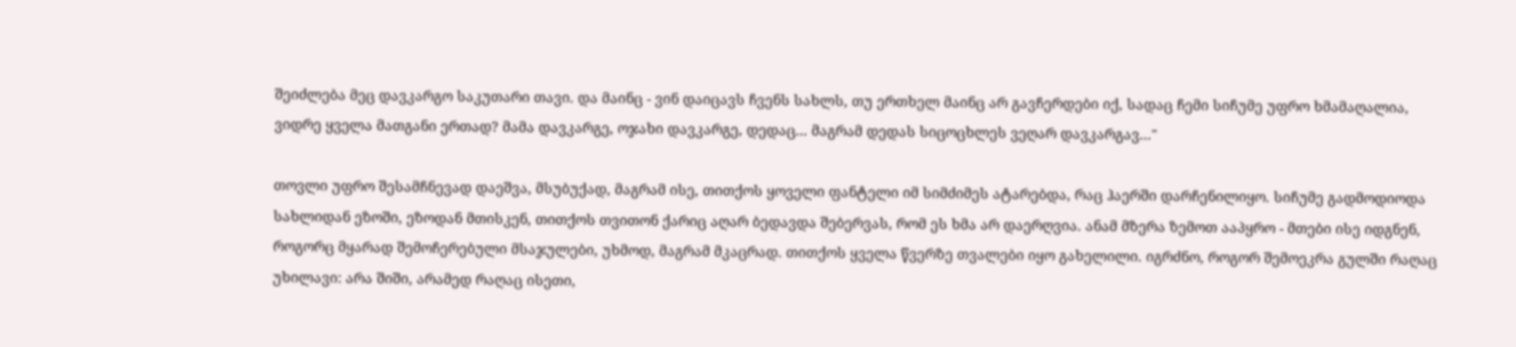შეიძლება მეც დავკარგო საკუთარი თავი. და მაინც - ვინ დაიცავს ჩვენს სახლს, თუ ერთხელ მაინც არ გავჩერდები იქ, სადაც ჩემი სიჩუმე უფრო ხმამაღალია, ვიდრე ყველა მათგანი ერთად? მამა დავკარგე, ოჯახი დავკარგე, დედაც... მაგრამ დედას სიცოცხლეს ვეღარ დავკარგავ..."

თოვლი უფრო შესამჩნევად დაეშვა, მსუბუქად, მაგრამ ისე, თითქოს ყოველი ფანტელი იმ სიმძიმეს ატარებდა, რაც ჰაერში დარჩენილიყო. სიჩუმე გადმოდიოდა სახლიდან ეზოში, ეზოდან მთისკენ, თითქოს თვითონ ქარიც აღარ ბედავდა შებერვას, რომ ეს ხმა არ დაერღვია. ანამ მზერა ზემოთ ააპყრო - მთები ისე იდგნენ, როგორც მყარად შემოჩერებული მსაჯულები, უხმოდ, მაგრამ მკაცრად. თითქოს ყველა წვერზე თვალები იყო გახელილი. იგრძნო, როგორ შემოეკრა გულში რაღაც უხილავი: არა შიში, არამედ რაღაც ისეთი,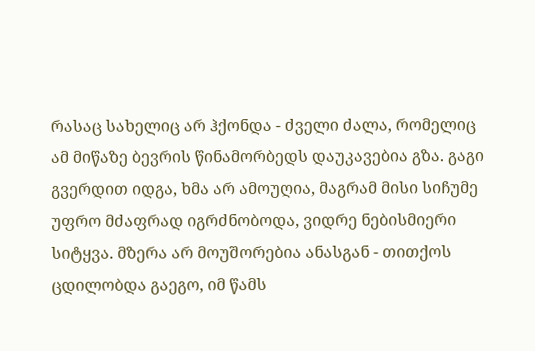რასაც სახელიც არ ჰქონდა - ძველი ძალა, რომელიც ამ მიწაზე ბევრის წინამორბედს დაუკავებია გზა. გაგი გვერდით იდგა, ხმა არ ამოუღია, მაგრამ მისი სიჩუმე უფრო მძაფრად იგრძნობოდა, ვიდრე ნებისმიერი სიტყვა. მზერა არ მოუშორებია ანასგან - თითქოს ცდილობდა გაეგო, იმ წამს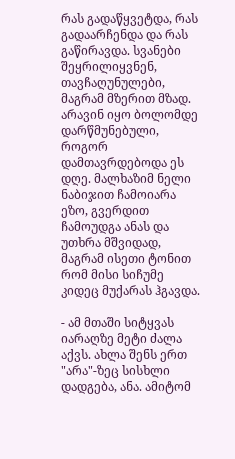რას გადაწყვეტდა, რას გადაარჩენდა და რას გაწირავდა. სვანები შეყრილიყვნენ, თავჩაღუნულები, მაგრამ მზერით მზად. არავინ იყო ბოლომდე დარწმუნებული, როგორ დამთავრდებოდა ეს დღე. მალხაზიმ ნელი ნაბიჯით ჩამოიარა ეზო, გვერდით ჩამოუდგა ანას და უთხრა მშვიდად, მაგრამ ისეთი ტონით რომ მისი სიჩუმე კიდეც მუქარას ჰგავდა.

- ამ მთაში სიტყვას იარაღზე მეტი ძალა აქვს. ახლა შენს ერთ "არა"-ზეც სისხლი დადგება, ანა. ამიტომ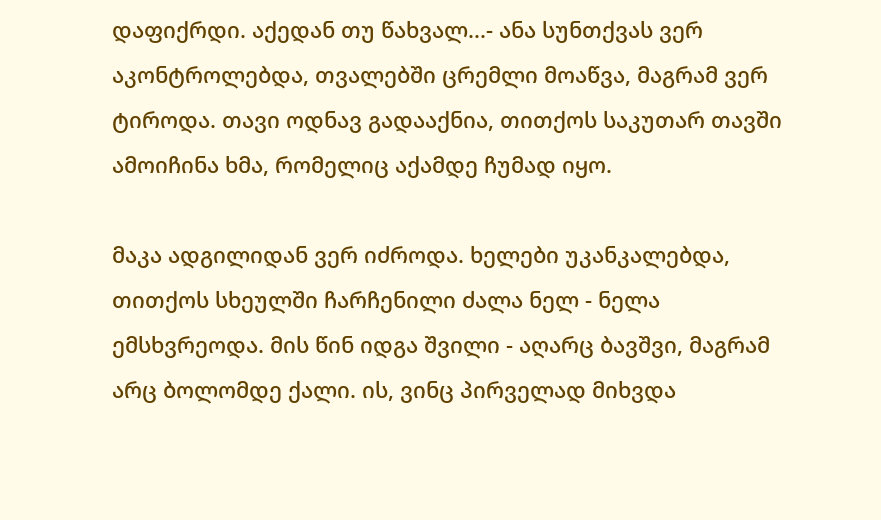დაფიქრდი. აქედან თუ წახვალ...- ანა სუნთქვას ვერ აკონტროლებდა, თვალებში ცრემლი მოაწვა, მაგრამ ვერ ტიროდა. თავი ოდნავ გადააქნია, თითქოს საკუთარ თავში ამოიჩინა ხმა, რომელიც აქამდე ჩუმად იყო.

მაკა ადგილიდან ვერ იძროდა. ხელები უკანკალებდა, თითქოს სხეულში ჩარჩენილი ძალა ნელ - ნელა ემსხვრეოდა. მის წინ იდგა შვილი - აღარც ბავშვი, მაგრამ არც ბოლომდე ქალი. ის, ვინც პირველად მიხვდა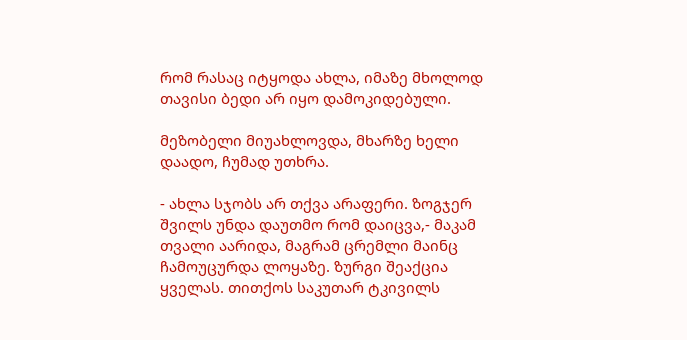რომ რასაც იტყოდა ახლა, იმაზე მხოლოდ თავისი ბედი არ იყო დამოკიდებული.

მეზობელი მიუახლოვდა, მხარზე ხელი დაადო, ჩუმად უთხრა.

- ახლა სჯობს არ თქვა არაფერი. ზოგჯერ შვილს უნდა დაუთმო რომ დაიცვა,- მაკამ თვალი აარიდა, მაგრამ ცრემლი მაინც ჩამოუცურდა ლოყაზე. ზურგი შეაქცია ყველას. თითქოს საკუთარ ტკივილს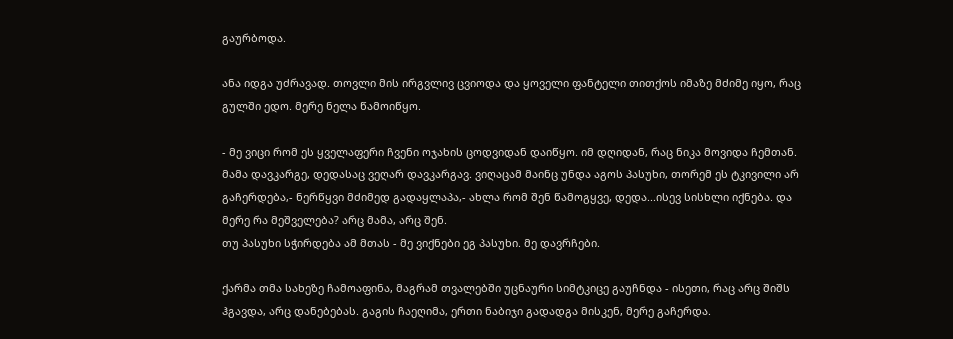გაურბოდა.

ანა იდგა უძრავად. თოვლი მის ირგვლივ ცვიოდა და ყოველი ფანტელი თითქოს იმაზე მძიმე იყო, რაც გულში ედო. მერე ნელა წამოიწყო.

- მე ვიცი რომ ეს ყველაფერი ჩვენი ოჯახის ცოდვიდან დაიწყო. იმ დღიდან, რაც ნიკა მოვიდა ჩემთან. მამა დავკარგე, დედასაც ვეღარ დავკარგავ. ვიღაცამ მაინც უნდა აგოს პასუხი, თორემ ეს ტკივილი არ გაჩერდება,- ნერწყვი მძიმედ გადაყლაპა,- ახლა რომ შენ წამოგყვე, დედა...ისევ სისხლი იქნება. და მერე რა მეშველება? არც მამა, არც შენ.
თუ პასუხი სჭირდება ამ მთას - მე ვიქნები ეგ პასუხი. მე დავრჩები.

ქარმა თმა სახეზე ჩამოაფინა, მაგრამ თვალებში უცნაური სიმტკიცე გაუჩნდა - ისეთი, რაც არც შიშს ჰგავდა, არც დანებებას. გაგის ჩაეღიმა, ერთი ნაბიჯი გადადგა მისკენ, მერე გაჩერდა.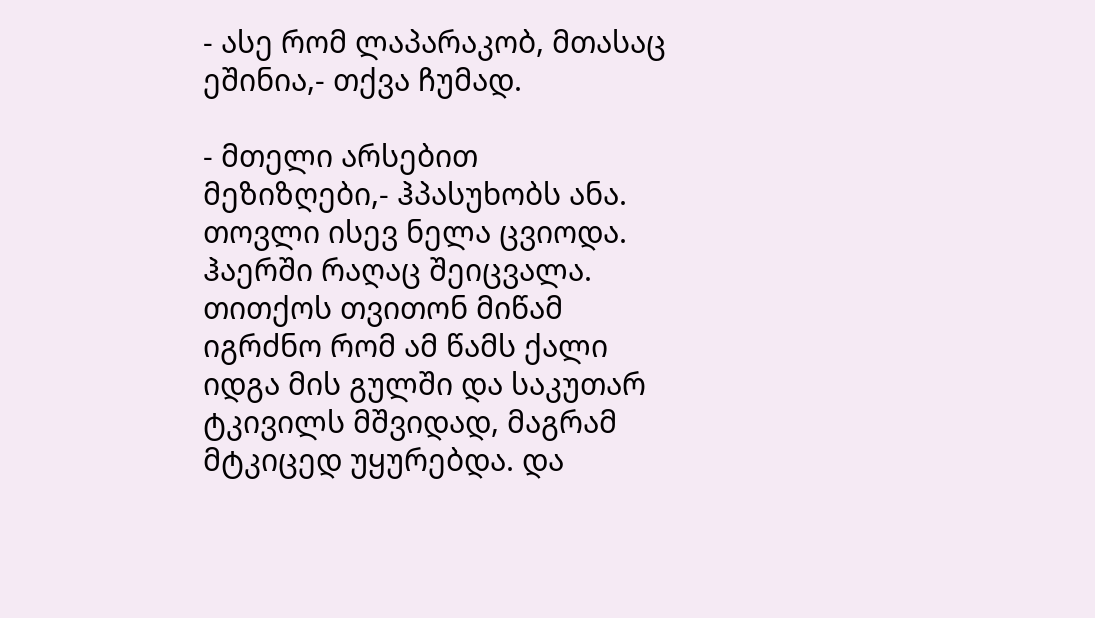- ასე რომ ლაპარაკობ, მთასაც ეშინია,- თქვა ჩუმად.

- მთელი არსებით მეზიზღები,- ჰპასუხობს ანა. თოვლი ისევ ნელა ცვიოდა. ჰაერში რაღაც შეიცვალა. თითქოს თვითონ მიწამ იგრძნო რომ ამ წამს ქალი იდგა მის გულში და საკუთარ ტკივილს მშვიდად, მაგრამ მტკიცედ უყურებდა. და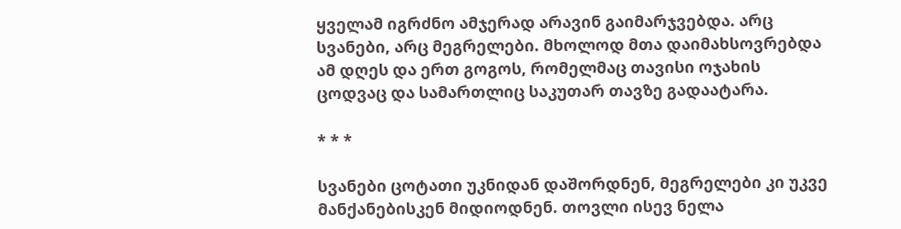ყველამ იგრძნო ამჯერად არავინ გაიმარჯვებდა. არც სვანები, არც მეგრელები. მხოლოდ მთა დაიმახსოვრებდა ამ დღეს და ერთ გოგოს, რომელმაც თავისი ოჯახის ცოდვაც და სამართლიც საკუთარ თავზე გადაატარა.

* * *

სვანები ცოტათი უკნიდან დაშორდნენ, მეგრელები კი უკვე მანქანებისკენ მიდიოდნენ. თოვლი ისევ ნელა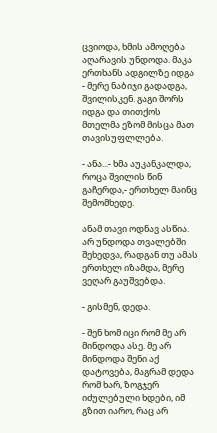ცვიოდა, ხმის ამოღება აღარავის უნდოდა. მაკა ერთხანს ადგილზე იდგა - მერე ნაბიჯი გადადგა, შვილისკენ. გაგი შორს იდგა და თითქოს მთელმა ეზომ მისცა მათ თავისუფლლება.

- ანა...- ხმა აუკანკალდა, როცა შვილის წინ გაჩერდა,- ერთხელ მაინც შემომხედე.

ანამ თავი ოდნავ ასწია. არ უნდოდა თვალებში შეხედვა, რადგან თუ ამას ერთხელ იზამდა, მერე ვეღარ გაუშვებდა.

- გისმენ, დედა.

- შენ ხომ იცი რომ მე არ მინდოდა ასე. მე არ მინდოდა შენი აქ დატოვება, მაგრამ დედა რომ ხარ, ზოგჯერ იძულებული ხდები, იმ გზით იარო, რაც არ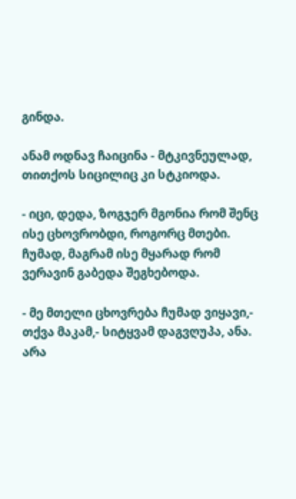გინდა.

ანამ ოდნავ ჩაიცინა - მტკივნეულად, თითქოს სიცილიც კი სტკიოდა.

- იცი, დედა, ზოგჯერ მგონია რომ შენც ისე ცხოვრობდი, როგორც მთები. ჩუმად, მაგრამ ისე მყარად რომ ვერავინ გაბედა შეგხებოდა.

- მე მთელი ცხოვრება ჩუმად ვიყავი,- თქვა მაკამ,- სიტყვამ დაგვღუპა, ანა. არა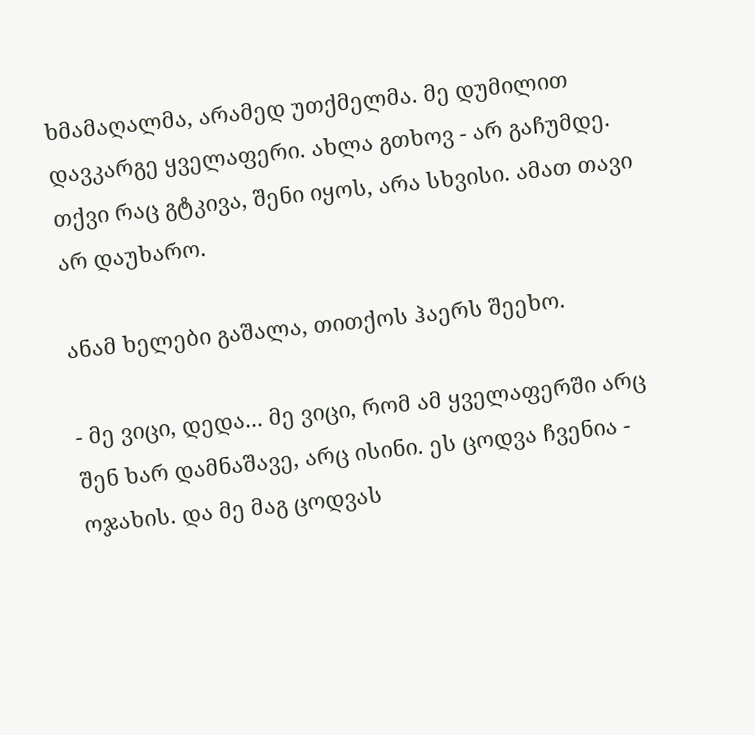ხმამაღალმა, არამედ უთქმელმა. მე დუმილით დავკარგე ყველაფერი. ახლა გთხოვ - არ გაჩუმდე. თქვი რაც გტკივა, შენი იყოს, არა სხვისი. ამათ თავი არ დაუხარო.

ანამ ხელები გაშალა, თითქოს ჰაერს შეეხო.

- მე ვიცი, დედა... მე ვიცი, რომ ამ ყველაფერში არც შენ ხარ დამნაშავე, არც ისინი. ეს ცოდვა ჩვენია - ოჯახის. და მე მაგ ცოდვას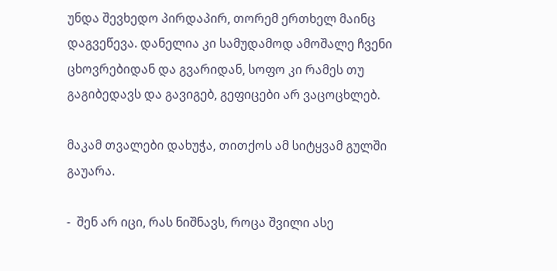უნდა შევხედო პირდაპირ, თორემ ერთხელ მაინც დაგვეწევა. დანელია კი სამუდამოდ ამოშალე ჩვენი ცხოვრებიდან და გვარიდან, სოფო კი რამეს თუ გაგიბედავს და გავიგებ, გეფიცები არ ვაცოცხლებ.

მაკამ თვალები დახუჭა, თითქოს ამ სიტყვამ გულში გაუარა.

-  შენ არ იცი, რას ნიშნავს, როცა შვილი ასე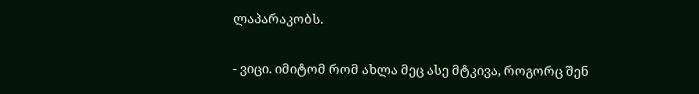ლაპარაკობს.

- ვიცი. იმიტომ რომ ახლა მეც ასე მტკივა, როგორც შენ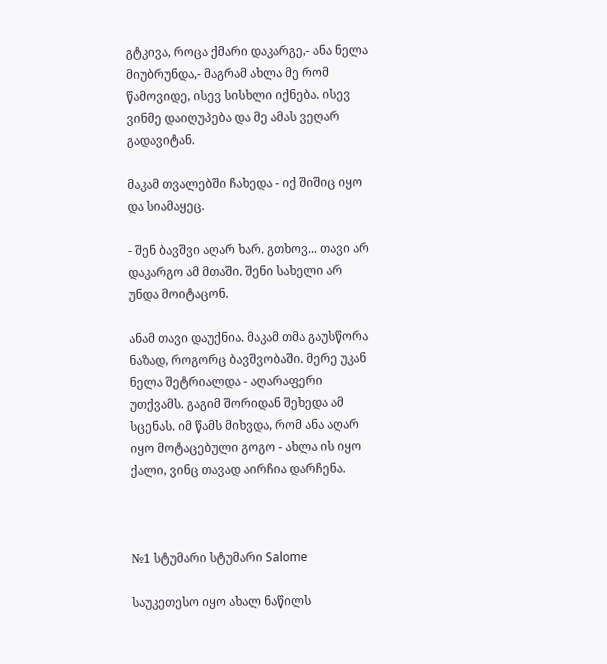გტკივა, როცა ქმარი დაკარგე,- ანა ნელა მიუბრუნდა,- მაგრამ ახლა მე რომ წამოვიდე, ისევ სისხლი იქნება. ისევ ვინმე დაიღუპება და მე ამას ვეღარ გადავიტან.

მაკამ თვალებში ჩახედა - იქ შიშიც იყო და სიამაყეც.

- შენ ბავშვი აღარ ხარ. გთხოვ... თავი არ დაკარგო ამ მთაში. შენი სახელი არ უნდა მოიტაცონ.

ანამ თავი დაუქნია. მაკამ თმა გაუსწორა ნაზად, როგორც ბავშვობაში. მერე უკან ნელა შეტრიალდა - აღარაფერი უთქვამს. გაგიმ შორიდან შეხედა ამ სცენას. იმ წამს მიხვდა, რომ ანა აღარ იყო მოტაცებული გოგო - ახლა ის იყო ქალი, ვინც თავად აირჩია დარჩენა.



№1 სტუმარი სტუმარი Salome

საუკეთესო იყო ახალ ნაწილს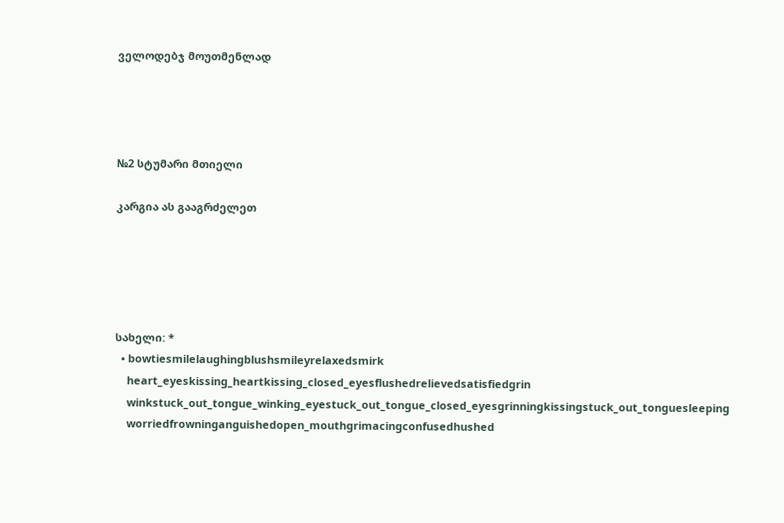ველოდებჯ მოუთმენლად




№2 სტუმარი მთიელი

კარგია ას გააგრძელეთ





სახელი: *
  • bowtiesmilelaughingblushsmileyrelaxedsmirk
    heart_eyeskissing_heartkissing_closed_eyesflushedrelievedsatisfiedgrin
    winkstuck_out_tongue_winking_eyestuck_out_tongue_closed_eyesgrinningkissingstuck_out_tonguesleeping
    worriedfrowninganguishedopen_mouthgrimacingconfusedhushed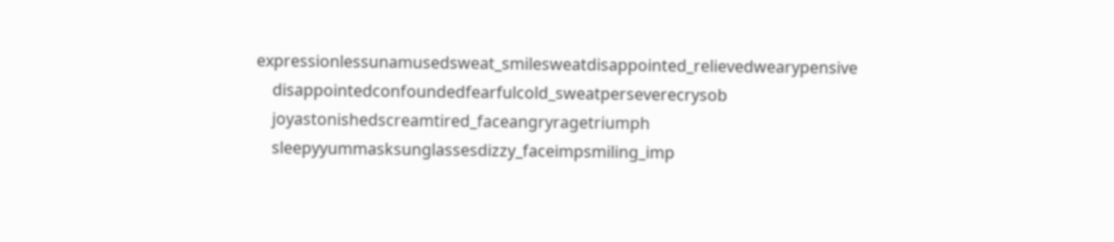expressionlessunamusedsweat_smilesweatdisappointed_relievedwearypensive
    disappointedconfoundedfearfulcold_sweatperseverecrysob
    joyastonishedscreamtired_faceangryragetriumph
    sleepyyummasksunglassesdizzy_faceimpsmiling_imp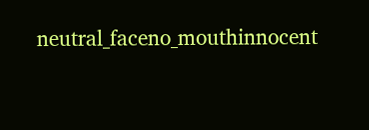neutral_faceno_mouthinnocent